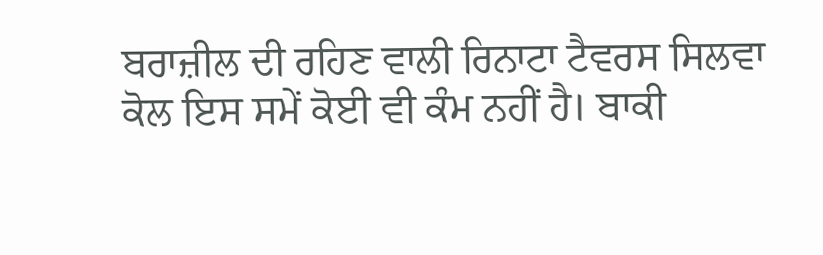ਬਰਾਜ਼ੀਲ ਦੀ ਰਹਿਣ ਵਾਲੀ ਰਿਨਾਟਾ ਟੈਵਰਸ ਸਿਲਵਾ ਕੋਲ ਇਸ ਸਮੇਂ ਕੋਈ ਵੀ ਕੰਮ ਨਹੀਂ ਹੈ। ਬਾਕੀ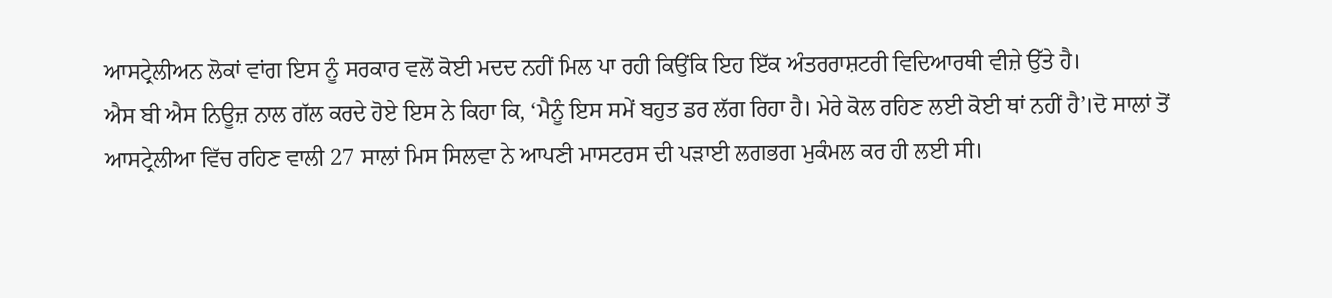ਆਸਟ੍ਰੇਲੀਅਨ ਲੋਕਾਂ ਵਾਂਗ ਇਸ ਨੂੰ ਸਰਕਾਰ ਵਲੋਂ ਕੋਈ ਮਦਦ ਨਹੀਂ ਮਿਲ ਪਾ ਰਹੀ ਕਿਉਂਕਿ ਇਹ ਇੱਕ ਅੰਤਰਰਾਸ਼ਟਰੀ ਵਿਦਿਆਰਥੀ ਵੀਜ਼ੇ ਉੱਤੇ ਹੈ।
ਐਸ ਬੀ ਐਸ ਨਿਊਜ਼ ਨਾਲ ਗੱਲ ਕਰਦੇ ਹੋਏ ਇਸ ਨੇ ਕਿਹਾ ਕਿ, ‘ਮੈਨੂੰ ਇਸ ਸਮੇਂ ਬਹੁਤ ਡਰ ਲੱਗ ਰਿਹਾ ਹੈ। ਮੇਰੇ ਕੋਲ ਰਹਿਣ ਲਈ ਕੋਈ ਥਾਂ ਨਹੀਂ ਹੈ’।ਦੋ ਸਾਲਾਂ ਤੋਂ ਆਸਟ੍ਰੇਲੀਆ ਵਿੱਚ ਰਹਿਣ ਵਾਲੀ 27 ਸਾਲਾਂ ਮਿਸ ਸਿਲਵਾ ਨੇ ਆਪਣੀ ਮਾਸਟਰਸ ਦੀ ਪੜਾਈ ਲਗਭਗ ਮੁਕੰਮਲ ਕਰ ਹੀ ਲਈ ਸੀ।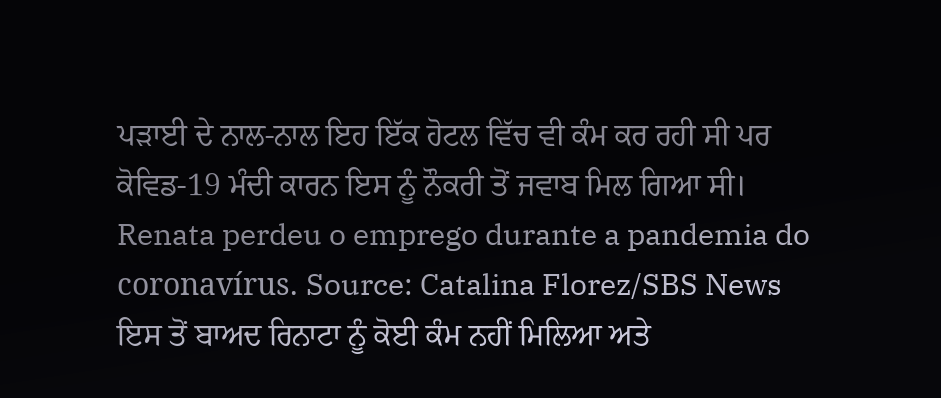ਪੜਾਈ ਦੇ ਨਾਲ-ਨਾਲ ਇਹ ਇੱਕ ਹੋਟਲ ਵਿੱਚ ਵੀ ਕੰਮ ਕਰ ਰਹੀ ਸੀ ਪਰ ਕੋਵਿਡ-19 ਮੰਦੀ ਕਾਰਨ ਇਸ ਨੂੰ ਨੌਕਰੀ ਤੋਂ ਜਵਾਬ ਮਿਲ ਗਿਆ ਸੀ।
Renata perdeu o emprego durante a pandemia do coronavírus. Source: Catalina Florez/SBS News
ਇਸ ਤੋਂ ਬਾਅਦ ਰਿਨਾਟਾ ਨੂੰ ਕੋਈ ਕੰਮ ਨਹੀਂ ਮਿਲਿਆ ਅਤੇ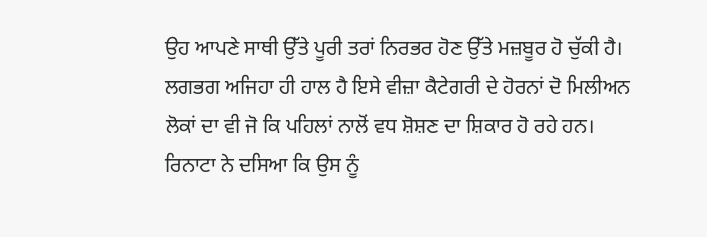ਉਹ ਆਪਣੇ ਸਾਥੀ ਉੱਤੇ ਪੂਰੀ ਤਰਾਂ ਨਿਰਭਰ ਹੋਣ ਉੱਤੇ ਮਜ਼ਬੂਰ ਹੋ ਚੁੱਕੀ ਹੈ।
ਲਗਭਗ ਅਜਿਹਾ ਹੀ ਹਾਲ ਹੈ ਇਸੇ ਵੀਜ਼ਾ ਕੈਟੇਗਰੀ ਦੇ ਹੋਰਨਾਂ ਦੋ ਮਿਲੀਅਨ ਲੋਕਾਂ ਦਾ ਵੀ ਜੋ ਕਿ ਪਹਿਲਾਂ ਨਾਲੋਂ ਵਧ ਸ਼ੋਸ਼ਣ ਦਾ ਸ਼ਿਕਾਰ ਹੋ ਰਹੇ ਹਨ।
ਰਿਨਾਟਾ ਨੇ ਦਸਿਆ ਕਿ ਉਸ ਨੂੰ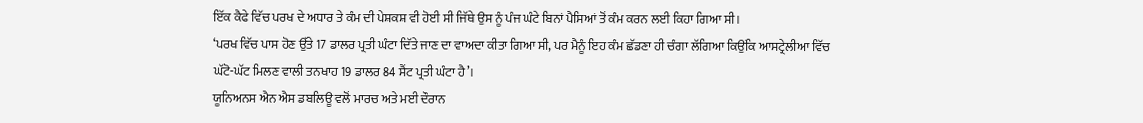ਇੱਕ ਕੈਫੇ ਵਿੱਚ ਪਰਖ ਦੇ ਅਧਾਰ ਤੇ ਕੰਮ ਦੀ ਪੇਸ਼ਕਸ਼ ਵੀ ਹੋਈ ਸੀ ਜਿੱਥੇ ਉਸ ਨੂੰ ਪੰਜ ਘੰਟੇ ਬਿਨਾਂ ਪੈਸਿਆਂ ਤੋਂ ਕੰਮ ਕਰਨ ਲਈ ਕਿਹਾ ਗਿਆ ਸੀ।
‘ਪਰਖ ਵਿੱਚ ਪਾਸ ਹੋਣ ਉੱਤੇ 17 ਡਾਲਰ ਪ੍ਰਤੀ ਘੰਟਾ ਦਿੱਤੇ ਜਾਣ ਦਾ ਵਾਅਦਾ ਕੀਤਾ ਗਿਆ ਸੀ, ਪਰ ਮੈਨੂੰ ਇਹ ਕੰਮ ਛੱਡਣਾ ਹੀ ਚੰਗਾ ਲੱਗਿਆ ਕਿਉਂਕਿ ਆਸਟ੍ਰੇਲੀਆ ਵਿੱਚ ਘੱਟੋ-ਘੱਟ ਮਿਲਣ ਵਾਲੀ ਤਨਖਾਹ 19 ਡਾਲਰ 84 ਸੈਂਟ ਪ੍ਰਤੀ ਘੰਟਾ ਹੈ’।
ਯੂਨਿਅਨਸ ਐਨ ਐਸ ਡਬਲਿਊ ਵਲੋਂ ਮਾਰਚ ਅਤੇ ਮਈ ਦੌਰਾਨ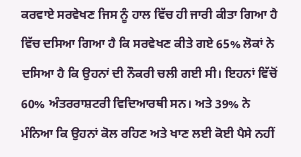ਕਰਵਾਏ ਸਰਵੇਖਣ ਜਿਸ ਨੂੰ ਹਾਲ ਵਿੱਚ ਹੀ ਜਾਰੀ ਕੀਤਾ ਗਿਆ ਹੈ ਵਿੱਚ ਦਸਿਆ ਗਿਆ ਹੈ ਕਿ ਸਰਵੇਖਣ ਕੀਤੇ ਗਏ 65% ਲੋਕਾਂ ਨੇ ਦਸਿਆ ਹੈ ਕਿ ਉਹਨਾਂ ਦੀ ਨੌਕਰੀ ਚਲੀ ਗਈ ਸੀ। ਇਹਨਾਂ ਵਿੱਚੋਂ 60% ਅੰਤਰਰਾਸ਼ਟਰੀ ਵਿਦਿਆਰਥੀ ਸਨ। ਅਤੇ 39% ਨੇ ਮੰਨਿਆ ਕਿ ਉਹਨਾਂ ਕੋਲ ਰਹਿਣ ਅਤੇ ਖਾਣ ਲਈ ਕੋਈ ਪੈਸੇ ਨਹੀਂ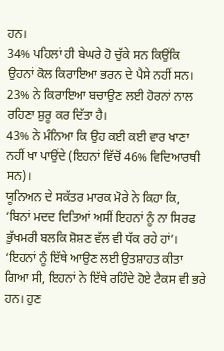ਹਨ।
34% ਪਹਿਲਾਂ ਹੀ ਬੇਘਰੇ ਹੋ ਚੁੱਕੇ ਸਨ ਕਿਉਂਕਿ ਉਹਨਾਂ ਕੋਲ ਕਿਰਾਇਆ ਭਰਨ ਦੇ ਪੈਸੇ ਨਹੀਂ ਸਨ। 23% ਨੇ ਕਿਰਾਇਆ ਬਚਾਉਣ ਲਈ ਹੋਰਨਾਂ ਨਾਲ ਰਹਿਣਾ ਸ਼ੁਰੂ ਕਰ ਦਿੱਤਾ ਹੈ।
43% ਨੇ ਮੰਨਿਆ ਕਿ ਉਹ ਕਈ ਕਈ ਵਾਰ ਖਾਣਾ ਨਹੀਂ ਖਾ ਪਾਉਂਦੇ (ਇਹਨਾਂ ਵਿੱਚੋਂ 46% ਵਿਦਿਆਰਥੀ ਸਨ)।
ਯੂਨਿਅਨ ਦੇ ਸਕੱਤਰ ਮਾਰਕ ਮੋਰੇ ਨੇ ਕਿਹਾ ਕਿ, ‘ਬਿਨਾਂ ਮਦਦ ਦਿਤਿਆਂ ਅਸੀਂ ਇਹਨਾਂ ਨੂੰ ਨਾ ਸਿਰਫ ਭੁੱਖਮਰੀ ਬਲਕਿ ਸ਼ੋਸ਼ਣ ਵੱਲ ਵੀ ਧੱਕ ਰਹੇ ਹਾਂ’।
‘ਇਹਨਾਂ ਨੂੰ ਇੱਥੇ ਆਉਣ ਲਈ ਉਤਸ਼ਾਹਤ ਕੀਤਾ ਗਿਆ ਸੀ, ਇਹਨਾਂ ਨੇ ਇੱਥੇ ਰਹਿੰਦੇ ਹੋਏ ਟੈਕਸ ਵੀ ਭਰੇ ਹਨ। ਹੁਣ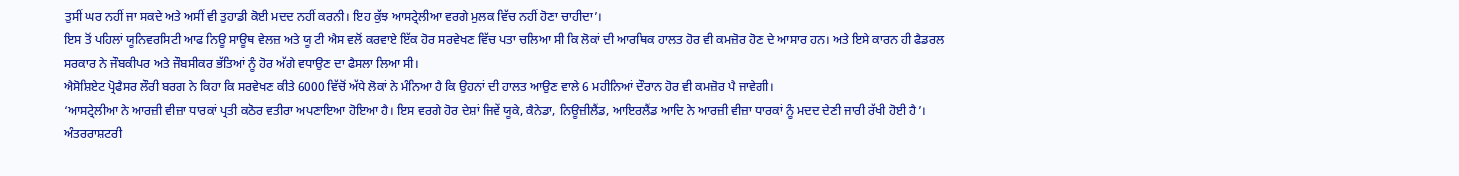ਤੁਸੀਂ ਘਰ ਨਹੀਂ ਜਾ ਸਕਦੇ ਅਤੇ ਅਸੀਂ ਵੀ ਤੁਹਾਡੀ ਕੋਈ ਮਦਦ ਨਹੀਂ ਕਰਨੀ। ਇਹ ਕੁੱਝ ਆਸਟ੍ਰੇਲੀਆ ਵਰਗੇ ਮੁਲਕ ਵਿੱਚ ਨਹੀਂ ਹੋਣਾ ਚਾਹੀਦਾ’।
ਇਸ ਤੋਂ ਪਹਿਲਾਂ ਯੂਨਿਵਰਸਿਟੀ ਆਫ ਨਿਊ ਸਾਊਥ ਵੇਲਜ਼ ਅਤੇ ਯੂ ਟੀ ਐਸ ਵਲੋਂ ਕਰਵਾਏ ਇੱਕ ਹੋਰ ਸਰਵੇਖਣ ਵਿੱਚ ਪਤਾ ਚਲਿਆ ਸੀ ਕਿ ਲੋਕਾਂ ਦੀ ਆਰਥਿਕ ਹਾਲਤ ਹੋਰ ਵੀ ਕਮਜ਼ੋਰ ਹੋਣ ਦੇ ਆਸਾਰ ਹਨ। ਅਤੇ ਇਸੇ ਕਾਰਨ ਹੀ ਫੈਡਰਲ ਸਰਕਾਰ ਨੇ ਜੌਬਕੀਪਰ ਅਤੇ ਜੌਬਸੀਕਰ ਭੱਤਿਆਂ ਨੂੰ ਹੋਰ ਅੱਗੇ ਵਧਾਉਣ ਦਾ ਫੈਸਲਾ ਲਿਆ ਸੀ।
ਐਸੋਸ਼ਿਏਟ ਪ੍ਰੋਫੈਸਰ ਲੌਰੀ ਬਰਗ ਨੇ ਕਿਹਾ ਕਿ ਸਰਵੇਖਣ ਕੀਤੇ 6000 ਵਿੱਚੋਂ ਅੱਧੇ ਲੋਕਾਂ ਨੇ ਮੰਨਿਆ ਹੈ ਕਿ ਉਹਨਾਂ ਦੀ ਹਾਲਤ ਆਉਣ ਵਾਲੇ 6 ਮਹੀਨਿਆਂ ਦੌਰਾਨ ਹੋਰ ਵੀ ਕਮਜ਼ੋਰ ਪੈ ਜਾਵੇਗੀ।
‘ਆਸਟ੍ਰੇਲੀਆ ਨੇ ਆਰਜ਼ੀ ਵੀਜ਼ਾ ਧਾਰਕਾਂ ਪ੍ਰਤੀ ਕਠੋਰ ਵਤੀਰਾ ਅਪਣਾਇਆ ਹੋਇਆ ਹੈ। ਇਸ ਵਰਗੇ ਹੋਰ ਦੇਸ਼ਾਂ ਜਿਵੇਂ ਯੂਕੇ, ਕੈਨੇਡਾ, ਨਿਊਜ਼ੀਲੈਂਡ, ਆਇਰਲੈਂਡ ਆਦਿ ਨੇ ਆਰਜ਼ੀ ਵੀਜ਼ਾ ਧਾਰਕਾਂ ਨੂੰ ਮਦਦ ਦੇਣੀ ਜਾਰੀ ਰੱਖੀ ਹੋਈ ਹੈ’।
ਅੰਤਰਰਾਸ਼ਟਰੀ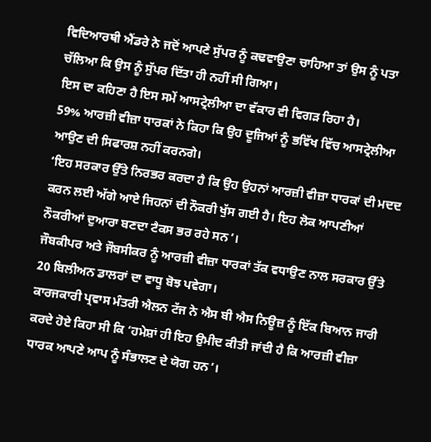ਵਿਦਿਆਰਥੀ ਐਂਡਰੇ ਨੇ ਜਦੋਂ ਆਪਣੇ ਸੁੱਪਰ ਨੂੰ ਕਢਵਾਉਣਾ ਚਾਹਿਆ ਤਾਂ ਉਸ ਨੂੰ ਪਤਾ ਚੱਲਿਆ ਕਿ ਉਸ ਨੂੰ ਸੁੱਪਰ ਦਿੱਤਾ ਹੀ ਨਹੀਂ ਸੀ ਗਿਆ।
ਇਸ ਦਾ ਕਹਿਣਾ ਹੈ ਇਸ ਸਮੇਂ ਆਸਟ੍ਰੇਲੀਆ ਦਾ ਵੱਕਾਰ ਵੀ ਵਿਗੜ ਰਿਹਾ ਹੈ।
59% ਆਰਜ਼ੀ ਵੀਜ਼ਾ ਧਾਰਕਾਂ ਨੇ ਕਿਹਾ ਕਿ ਉਹ ਦੂਜਿਆਂ ਨੂੰ ਭਵਿੱਖ ਵਿੱਚ ਆਸਟ੍ਰੇਲੀਆ ਆਉਣ ਦੀ ਸਿਫਾਰਸ਼ ਨਹੀਂ ਕਰਨਗੇ।
‘ਇਹ ਸਰਕਾਰ ਉੱਤੇ ਨਿਰਭਰ ਕਰਦਾ ਹੈ ਕਿ ਉਹ ਉਹਨਾਂ ਆਰਜ਼ੀ ਵੀਜ਼ਾ ਧਾਰਕਾਂ ਦੀ ਮਦਦ ਕਰਨ ਲਈ ਅੱਗੇ ਆਏ ਜਿਹਨਾਂ ਦੀ ਨੌਕਰੀ ਖੁੱਸ ਗਈ ਹੈ। ਇਹ ਲੋਕ ਆਪਣੀਆਂ ਨੌਕਰੀਆਂ ਦੁਆਰਾ ਬਣਦਾ ਟੈਕਸ ਭਰ ਰਹੇ ਸਨ’।
ਜੌਬਕੀਪਰ ਅਤੇ ਜੌਬਸੀਕਰ ਨੂੰ ਆਰਜ਼ੀ ਵੀਜ਼ਾ ਧਾਰਕਾਂ ਤੱਕ ਵਧਾਉਣ ਨਾਲ ਸਰਕਾਰ ਉੱਤੇ 20 ਬਿਲੀਅਨ ਡਾਲਰਾਂ ਦਾ ਵਾਧੂ ਬੋਝ ਪਵੇਗਾ।
ਕਾਰਜਕਾਰੀ ਪ੍ਰਵਾਸ ਮੰਤਰੀ ਐਲਨ ਟੱਜ ਨੇ ਐਸ ਬੀ ਐਸ ਨਿਊਜ਼ ਨੂੰ ਇੱਕ ਬਿਆਨ ਜਾਰੀ ਕਰਦੇ ਹੋਏ ਕਿਹਾ ਸੀ ਕਿ ‘ਹਮੇਸ਼ਾਂ ਹੀ ਇਹ ਉਮੀਦ ਕੀਤੀ ਜਾਂਦੀ ਹੈ ਕਿ ਆਰਜ਼ੀ ਵੀਜ਼ਾ ਧਾਰਕ ਆਪਣੇ ਆਪ ਨੂੰ ਸੰਭਾਲਣ ਦੇ ਯੋਗ ਹਨ’।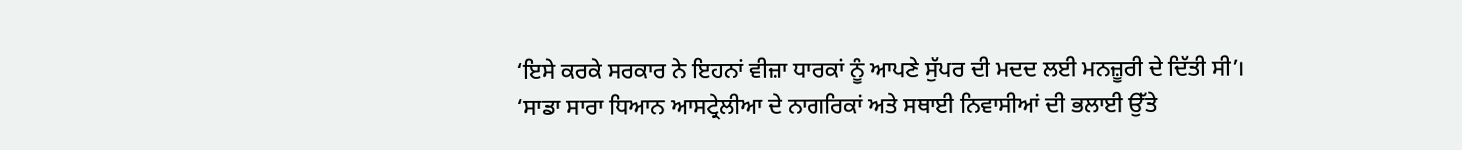‘ਇਸੇ ਕਰਕੇ ਸਰਕਾਰ ਨੇ ਇਹਨਾਂ ਵੀਜ਼ਾ ਧਾਰਕਾਂ ਨੂੰ ਆਪਣੇ ਸੁੱਪਰ ਦੀ ਮਦਦ ਲਈ ਮਨਜ਼ੂਰੀ ਦੇ ਦਿੱਤੀ ਸੀ’।
‘ਸਾਡਾ ਸਾਰਾ ਧਿਆਨ ਆਸਟ੍ਰੇਲੀਆ ਦੇ ਨਾਗਰਿਕਾਂ ਅਤੇ ਸਥਾਈ ਨਿਵਾਸੀਆਂ ਦੀ ਭਲਾਈ ਉੱਤੇ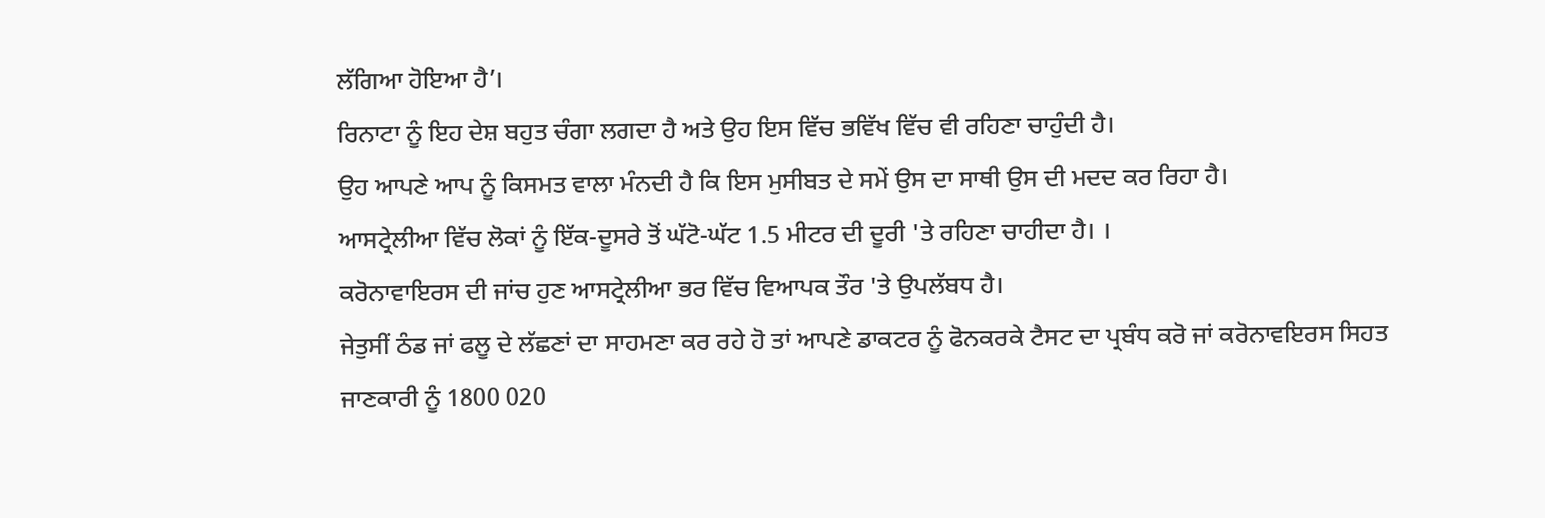ਲੱਗਿਆ ਹੋਇਆ ਹੈ’।
ਰਿਨਾਟਾ ਨੂੰ ਇਹ ਦੇਸ਼ ਬਹੁਤ ਚੰਗਾ ਲਗਦਾ ਹੈ ਅਤੇ ਉਹ ਇਸ ਵਿੱਚ ਭਵਿੱਖ ਵਿੱਚ ਵੀ ਰਹਿਣਾ ਚਾਹੁੰਦੀ ਹੈ।
ਉਹ ਆਪਣੇ ਆਪ ਨੂੰ ਕਿਸਮਤ ਵਾਲਾ ਮੰਨਦੀ ਹੈ ਕਿ ਇਸ ਮੁਸੀਬਤ ਦੇ ਸਮੇਂ ਉਸ ਦਾ ਸਾਥੀ ਉਸ ਦੀ ਮਦਦ ਕਰ ਰਿਹਾ ਹੈ।
ਆਸਟ੍ਰੇਲੀਆ ਵਿੱਚ ਲੋਕਾਂ ਨੂੰ ਇੱਕ-ਦੂਸਰੇ ਤੋਂ ਘੱਟੋ-ਘੱਟ 1.5 ਮੀਟਰ ਦੀ ਦੂਰੀ 'ਤੇ ਰਹਿਣਾ ਚਾਹੀਦਾ ਹੈ। ।
ਕਰੋਨਾਵਾਇਰਸ ਦੀ ਜਾਂਚ ਹੁਣ ਆਸਟ੍ਰੇਲੀਆ ਭਰ ਵਿੱਚ ਵਿਆਪਕ ਤੌਰ 'ਤੇ ਉਪਲੱਬਧ ਹੈ।
ਜੇਤੁਸੀਂ ਠੰਡ ਜਾਂ ਫਲੂ ਦੇ ਲੱਛਣਾਂ ਦਾ ਸਾਹਮਣਾ ਕਰ ਰਹੇ ਹੋ ਤਾਂ ਆਪਣੇ ਡਾਕਟਰ ਨੂੰ ਫੋਨਕਰਕੇ ਟੈਸਟ ਦਾ ਪ੍ਰਬੰਧ ਕਰੋ ਜਾਂ ਕਰੋਨਾਵਇਰਸ ਸਿਹਤ ਜਾਣਕਾਰੀ ਨੂੰ 1800 020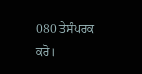080 ਤੇਸੰਪਰਕ ਕਰੋ।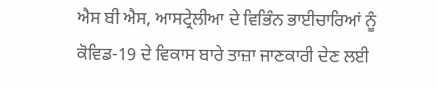ਐਸ ਬੀ ਐਸ, ਆਸਟ੍ਰੇਲੀਆ ਦੇ ਵਿਭਿੰਨ ਭਾਈਚਾਰਿਆਂ ਨੂੰ ਕੋਵਿਡ-19 ਦੇ ਵਿਕਾਸ ਬਾਰੇ ਤਾਜ਼ਾ ਜਾਣਕਾਰੀ ਦੇਣ ਲਈ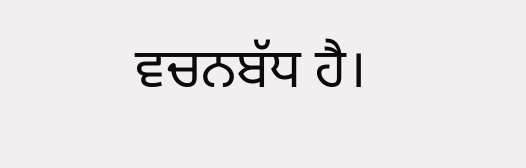ਵਚਨਬੱਧ ਹੈ।